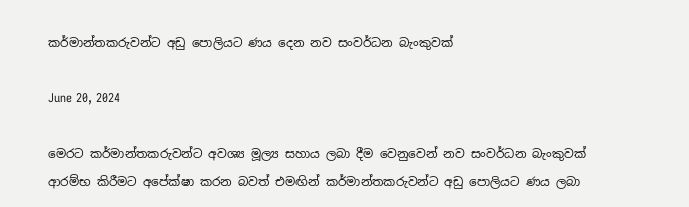කර්මාන්තකරුවන්ට අඩු පොලියට ණය දෙන නව සංවර්ධන බැංකුවක්

June 20, 2024

මෙරට කර්මාන්තකරුවන්ට අවශ්‍ය මූල්‍ය සහාය ලබා දීම වෙනුවෙන් නව සංවර්ධන බැංකුවක් ආරම්භ කිරීමට අපේක්ෂා කරන බවත් එමඟින් කර්මාන්තකරුවන්ට අඩු පොලියට ණය ලබා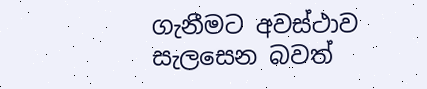ගැනීමට අවස්ථාව සැලසෙන බවත්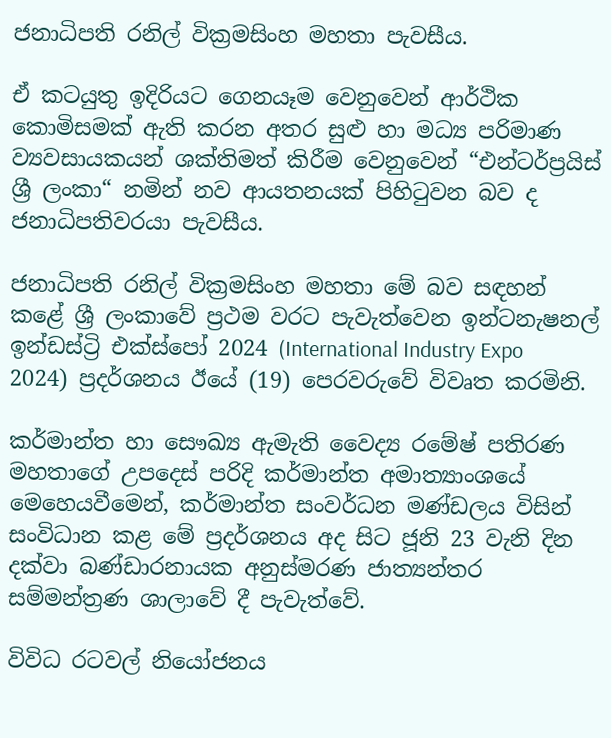ජනාධිපති රනිල් වික්‍රමසිංහ මහතා පැවසීය.

ඒ කටයුතු ඉදිරියට ගෙනයෑම වෙනුවෙන් ආර්ථික කොමිසමක් ඇති කරන අතර සුළු හා මධ්‍ය පරිමාණ ව්‍යවසායකයන් ශක්තිමත් කිරීම වෙනුවෙන් “එන්ටර්ප්‍රයිස් ශ්‍රී ලංකා“ නමින් නව ආයතනයක් පිහිටුවන බව ද ජනාධිපතිවරයා පැවසීය.

ජනාධිපති රනිල් වික්‍රමසිංහ මහතා මේ බව සඳහන් කළේ ශ්‍රී ලංකාවේ ප්‍රථම වරට පැවැත්වෙන ඉන්ටනැෂනල් ඉන්ඩස්ට්‍රි එක්ස්පෝ 2024 (International Industry Expo 2024) ප්‍රදර්ශනය ඊයේ (19) පෙරවරුවේ විවෘත කරමිනි.

කර්මාන්ත හා සෞඛ්‍ය ඇමැති වෛද්‍ය රමේෂ් පතිරණ මහතාගේ උපදෙස් පරිදි කර්මාන්ත අමාත්‍යාංශයේ මෙහෙයවීමෙන්, කර්මාන්ත සංවර්ධන මණ්ඩලය විසින් සංවිධාන කළ මේ ප්‍රදර්ශනය අද සිට ජූනි 23 වැනි දින දක්වා බණ්ඩාරනායක අනුස්මරණ ජාත්‍යන්තර සම්මන්ත්‍රණ ශාලාවේ දී පැවැත්වේ.

විවිධ රටවල් නියෝජනය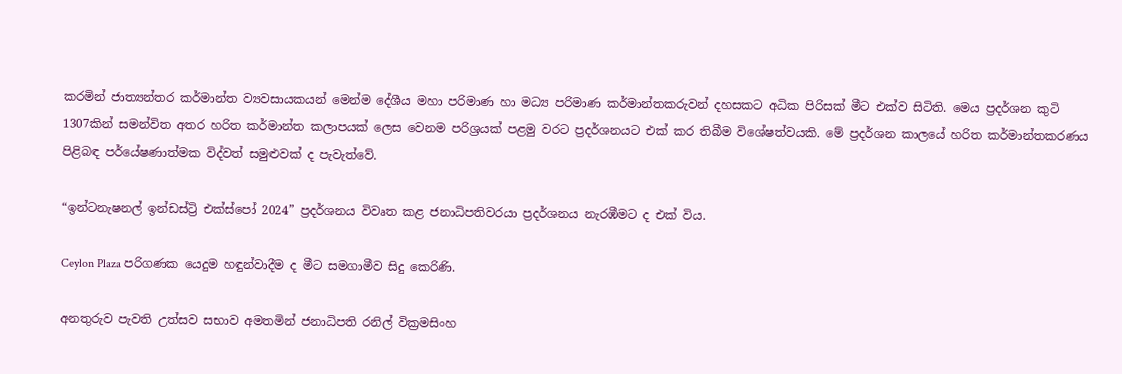කරමින් ජාත්‍යන්තර කර්මාන්ත ව්‍යවසායකයන් මෙන්ම දේශීය මහා පරිමාණ හා මධ්‍ය පරිමාණ කර්මාන්තකරුවන් දහසකට අධික පිරිසක් මීට එක්ව සිටිති. මෙය ප්‍රදර්ශන කුටි 1307කින් සමන්විත අතර හරිත කර්මාන්ත කලාපයක් ලෙස වෙනම පරිශ්‍රයක් පළමු වරට ප්‍රදර්ශනයට එක් කර තිබීම විශේෂත්වයකි. මේ ප්‍රදර්ශන කාලයේ හරිත කර්මාන්තකරණය පිළිබඳ පර්යේෂණාත්මක විද්වත් සමුළුවක් ද පැවැත්වේ.

“ඉන්ටනැෂනල් ඉන්ඩස්ට්‍රි එක්ස්පෝ 2024” ප්‍රදර්ශනය විවෘත කළ ජනාධිපතිවරයා ප්‍රදර්ශනය නැරඹීමට ද එක් විය.

Ceylon Plaza පරිගණක යෙදුම හඳුන්වාදීම ද මීට සමගාමීව සිදු කෙරිණි.

අනතුරුව පැවති උත්සව සභාව අමතමින් ජනාධිපති රනිල් වික්‍රමසිංහ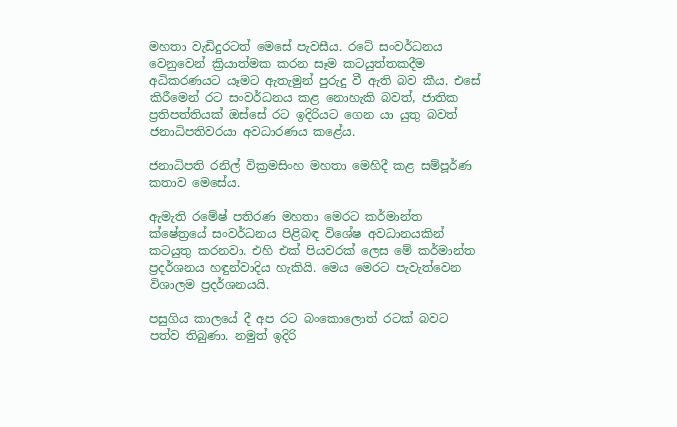මහතා වැඩිදුරටත් මෙසේ පැවසීය. රටේ සංවර්ධනය වෙනුවෙන් ක්‍රියාත්මක කරන සෑම කටයුත්තකදීම අධිකරණයට යෑමට ඇතැමුන් පුරුදු වී ඇති බව කීය. එසේ කිරීමෙන් රට සංවර්ධනය කළ නොහැකි බවත්, ජාතික ප්‍රතිපත්තියක් ඔස්සේ රට ඉදිරියට ගෙන යා යුතු බවත් ජනාධිපතිවරයා අවධාරණය කළේය.

ජනාධිපති රනිල් වික්‍රමසිංහ මහතා මෙහිදී කළ සම්පූර්ණ කතාව මෙසේය.

ඇමැති රමේෂ් පතිරණ මහතා මෙරට කර්මාන්ත ක්ෂේත්‍රයේ සංවර්ධනය පිළිබඳ විශේෂ අවධානයකින් කටයුතු කරනවා. එහි එක් පියවරක් ලෙස මේ කර්මාන්ත ප්‍රදර්ශනය හඳුන්වාදිය හැකියි. මෙය මෙරට පැවැත්වෙන විශාලම ප්‍රදර්ශනයයි.

පසුගිය කාලයේ දී අප රට බංකොලොත් රටක් බවට පත්ව තිබුණා. නමුත් ඉදිරි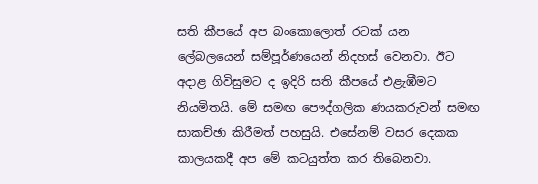සති කීපයේ අප බංකොලොත් රටක් යන ලේබලයෙන් සම්පූර්ණයෙන් නිදහස් වෙනවා. ඊට අදාළ ගිවිසුමට ද ඉදිරි සති කීපයේ එළැඹීමට නියමිතයි. මේ සමඟ පෞද්ගලික ණයකරුවන් සමඟ සාකච්ඡා කිරීමත් පහසුයි. එසේනම් වසර දෙකක කාලයකදී අප මේ කටයුත්ත කර තිබෙනවා.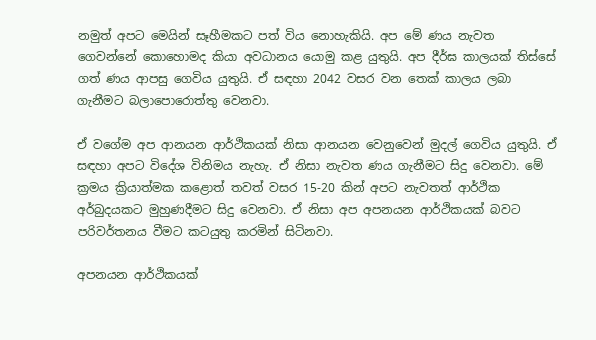නමුත් අපට මෙයින් සෑහීමකට පත් විය නොහැකියි. අප මේ ණය නැවත ගෙවන්නේ කොහොමද කියා අවධානය යොමු කළ යුතුයි. අප දීර්ඝ කාලයක් තිස්සේ ගත් ණය ආපසු ගෙවිය යුතුයි. ඒ සඳහා 2042 වසර වන තෙක් කාලය ලබා ගැනීමට බලාපොරොත්තු වෙනවා.

ඒ වගේම අප ආනයන ආර්ථිකයක් නිසා ආනයන වෙනුවෙන් මුදල් ගෙවිය යුතුයි. ඒ සඳහා අපට විදේශ විනිමය නැහැ. ඒ නිසා නැවත ණය ගැනීමට සිදු වෙනවා. මේ ක්‍රමය ක්‍රියාත්මක කළොත් තවත් වසර 15-20 කින් අපට නැවතත් ආර්ථික අර්බුදයකට මුහුණදීමට සිදු වෙනවා. ඒ නිසා අප අපනයන ආර්ථිකයක් බවට පරිවර්තනය වීමට කටයුතු කරමින් සිටිනවා.

අපනයන ආර්ථිකයක්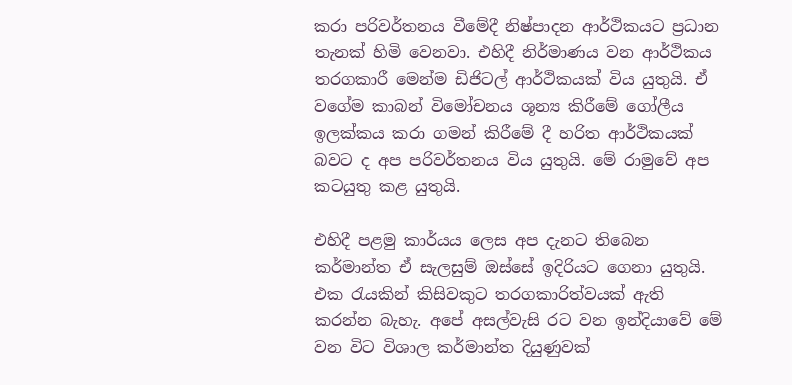කරා පරිවර්තනය වීමේදී නිෂ්පාදන ආර්ථිකයට ප්‍රධාන තැනක් හිමි වෙනවා. එහිදී නිර්මාණය වන ආර්ථිකය තරගකාරී මෙන්ම ඩිජිටල් ආර්ථිකයක් විය යුතුයි. ඒ වගේම කාබන් විමෝචනය ශූන්‍ය කිරීමේ ගෝලීය ඉලක්කය කරා ගමන් කිරීමේ දී හරිත ආර්ථිකයක් බවට ද අප පරිවර්තනය විය යුතුයි. මේ රාමුවේ අප කටයුතු කළ යුතුයි.

එහිදී පළමු කාර්යය ලෙස අප දැනට තිබෙන කර්මාන්ත ඒ සැලසුම් ඔස්සේ ඉදිරියට ගෙනා යුතුයි. එක රැයකින් කිසිවකුට තරගකාරිත්වයක් ඇති කරන්න බැහැ. අපේ අසල්වැසි රට වන ඉන්දියාවේ මේ වන විට විශාල කර්මාන්ත දියුණුවක්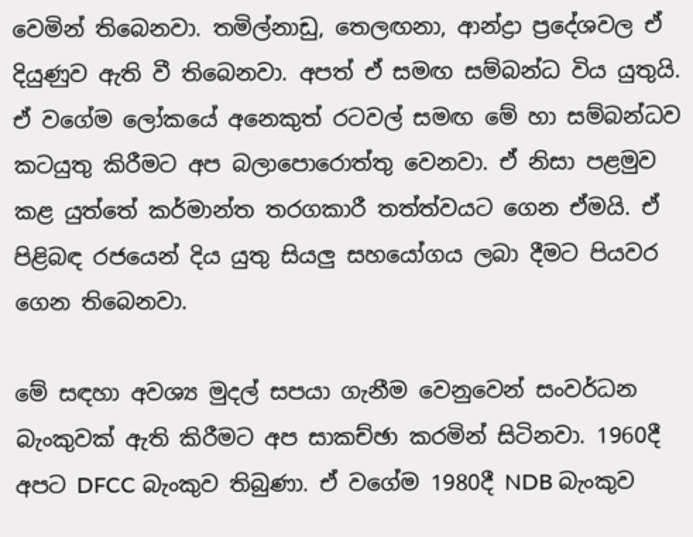වෙමින් තිබෙනවා. තමිල්නාඩු, තෙලඟනා, ආන්ද්‍රා ප්‍රදේශවල ඒ දියුණුව ඇති වී තිබෙනවා. අපත් ඒ සමඟ සම්බන්ධ විය යුතුයි. ඒ වගේම ලෝකයේ අනෙකුත් රටවල් සමඟ මේ හා සම්බන්ධව කටයුතු කිරීමට අප බලාපොරොත්තු වෙනවා. ඒ නිසා පළමුව කළ යුත්තේ කර්මාන්ත තරගකාරී තත්ත්වයට ගෙන ඒමයි. ඒ පිළිබඳ රජයෙන් දිය යුතු සියලු සහයෝගය ලබා දීමට පියවර ගෙන තිබෙනවා.

මේ සඳහා අවශ්‍ය මුදල් සපයා ගැනීම වෙනුවෙන් සංවර්ධන බැංකුවක් ඇති කිරීමට අප සාකච්ඡා කරමින් සිටිනවා. 1960දී අපට DFCC බැංකුව තිබුණා. ඒ වගේම 1980දී NDB බැංකුව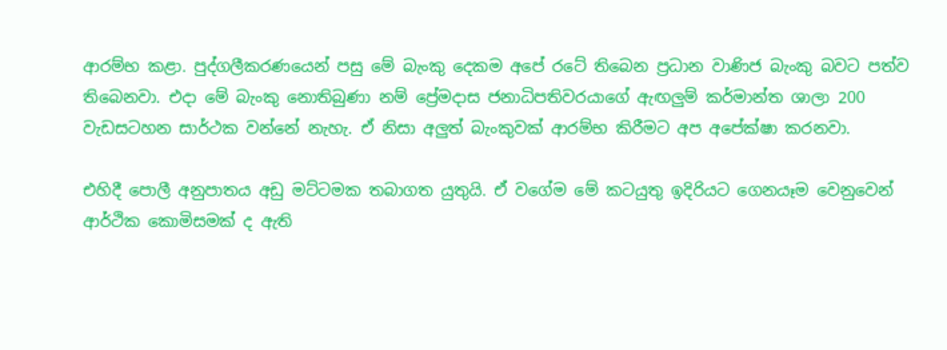ආරම්භ කළා. පුද්ගලීකරණයෙන් පසු මේ බැංකු දෙකම අපේ රටේ තිබෙන ප්‍රධාන වාණිජ බැංකු බවට පත්ව තිබෙනවා. එදා මේ බැංකු නොතිබුණා නම් ප්‍රේමදාස ජනාධිපතිවරයාගේ ඇඟලුම් කර්මාන්ත ශාලා 200 වැඩසටහන සාර්ථක වන්නේ නැහැ. ඒ නිසා අලුත් බැංකුවක් ආරම්භ කිරීමට අප අපේක්ෂා කරනවා.

එහිදී පොලී අනුපාතය අඩු මට්ටමක තබාගත යුතුයි. ඒ වගේම මේ කටයුතු ඉදිරියට ගෙනයෑම වෙනුවෙන් ආර්ථික කොමිසමක් ද ඇති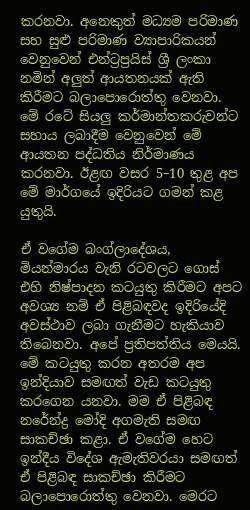කරනවා. අනෙකුත් මධ්‍යම පරිමාණ සහ සුළු පරිමාණ ව්‍යාපාරිකයන් වෙනුවෙන් එන්ට්‍රප්‍රයිස් ශ්‍රී ලංකා නමින් අලුත් ආයතනයක් ඇති කිරීමට බලාපොරොත්තු වෙනවා. මේ රටේ සියලු කර්මාන්තකරුවන්ට සහාය ලබාදීම වෙනුවෙන් මේ ආයතන පද්ධතිය නිර්මාණය කරනවා. ඊළඟ වසර 5–10 තුළ අප මේ මාර්ගයේ ඉදිරියට ගමන් කළ යුතුයි.

ඒ වගේම බංග්ලාදේශය, මියන්මාරය වැනි රටවලට ගොස් එහි නිෂ්පාදන කටයුතු කිරීමට අපට අවශ්‍ය නම් ඒ පිළිබඳවද ඉදිරියේදි අවස්ථාව ලබා ගැනීමට හැකියාව තිබෙනවා. අපේ ප්‍රතිපත්තිය මෙයයි. මේ කටයුතු කරන අතරම අප ඉන්දියාව සමඟත් වැඩ කටයුතු කරගෙන යනවා. මම ඒ පිළිබඳ නරේන්ද්‍ර මෝදි අගමැති සමඟ සාකච්ඡා කළා. ඒ වගේම හෙට ඉන්දීය විදේශ ඇමැතිවරයා සමඟත් ඒ පිළිබඳ සාකච්ඡා කිරීමට බලාපොරොත්තු වෙනවා. මෙරට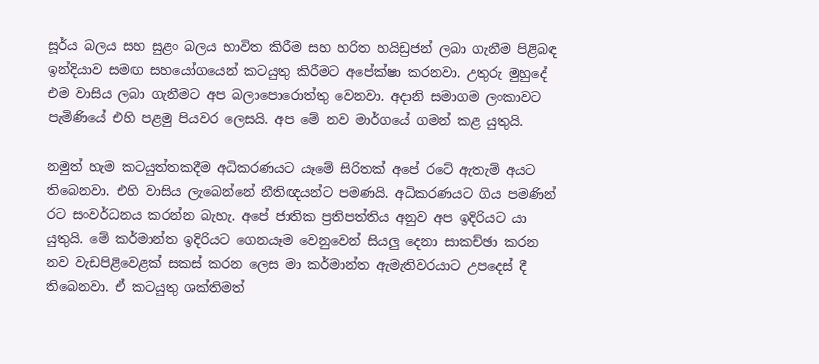සූර්ය බලය සහ සුළං බලය භාවිත කිරීම සහ හරිත හයිඩ්‍රජන් ලබා ගැනීම පිළිබඳ ඉන්දියාව සමඟ සහයෝගයෙන් කටයුතු කිරීමට අපේක්ෂා කරනවා. උතුරු මුහුදේ එම වාසිය ලබා ගැනීමට අප බලාපොරොත්තු වෙනවා. අදානි සමාගම ලංකාවට පැමිණියේ එහි පළමු පියවර ලෙසයි. අප මේ නව මාර්ගයේ ගමන් කළ යුතුයි.

නමුත් හැම කටයුත්තකදීම අධිකරණයට යෑමේ සිරිතක් අපේ රටේ ඇතැම් අයට තිබෙනවා. එහි වාසිය ලැබෙන්නේ නීතිඥයන්ට පමණයි. අධිකරණයට ගිය පමණින් රට සංවර්ධනය කරන්න බැහැ. අපේ ජාතික ප්‍රතිපත්තිය අනුව අප ඉදිරියට යා යුතුයි. මේ කර්මාන්ත ඉදිරියට ගෙනයෑම වෙනුවෙන් සියලු දෙනා සාකච්ඡා කරන නව වැඩපිළිවෙළක් සකස් කරන ලෙස මා කර්මාන්ත ඇමැතිවරයාට උපදෙස් දී තිබෙනවා. ඒ කටයුතු ශක්තිමත්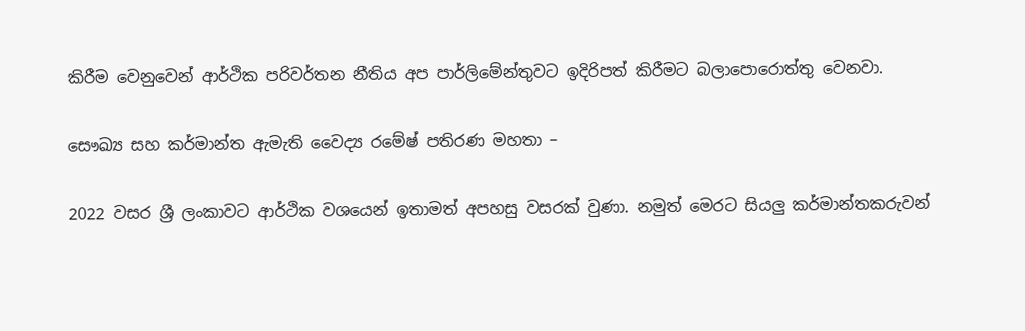කිරීම වෙනුවෙන් ආර්ථික පරිවර්තන නීතිය අප පාර්ලිමේන්තුවට ඉදිරිපත් කිරීමට බලාපොරොත්තු වෙනවා.

සෞඛ්‍ය සහ කර්මාන්ත ඇමැති වෛද්‍ය රමේෂ් පතිරණ මහතා –

2022 වසර ශ්‍රී ලංකාවට ආර්ථික වශයෙන් ඉතාමත් අපහසු වසරක් වුණා. නමුත් මෙරට සියලු කර්මාන්තකරුවන්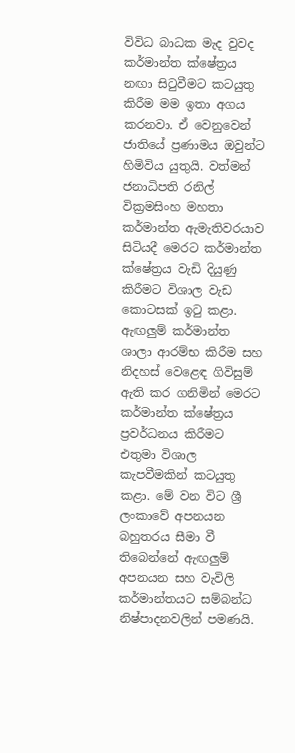විවිධ බාධක මැද වුවද කර්මාන්ත ක්ෂේත්‍රය නඟා සිටුවීමට කටයුතු කිරීම මම ඉතා අගය කරනවා. ඒ වෙනුවෙන් ජාතියේ ප්‍රණාමය ඔවුන්ට හිමිවිය යුතුයි. වත්මන් ජනාධිපති රනිල් වික්‍රමසිංහ මහතා කර්මාන්ත ඇමැතිවරයාව සිටියදී මෙරට කර්මාන්ත ක්ෂේත්‍රය වැඩි දියුණු කිරීමට විශාල වැඩ කොටසක් ඉටු කළා. ඇඟලුම් කර්මාන්ත ශාලා ආරම්භ කිරීම සහ නිදහස් වෙළෙඳ ගිවිසුම් ඇති කර ගනිමින් මෙරට කර්මාන්ත ක්ෂේත්‍රය ප්‍රවර්ධනය කිරීමට එතුමා විශාල කැපවීමකින් කටයුතු කළා. මේ වන විට ශ්‍රී ලංකාවේ අපනයන බහුතරය සීමා වී තිබෙන්නේ ඇඟලුම් අපනයන සහ වැවිලි කර්මාන්තයට සම්බන්ධ නිෂ්පාදනවලින් පමණයි.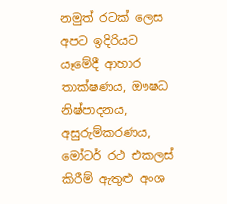නමුත් රටක් ලෙස අපට ඉදිරියට යෑමේදී ආහාර තාක්ෂණය, ඖෂධ නිෂ්පාදනය, අසුරුම්කරණය, මෝටර් රථ එකලස් කිරීම් ඇතුළු අංශ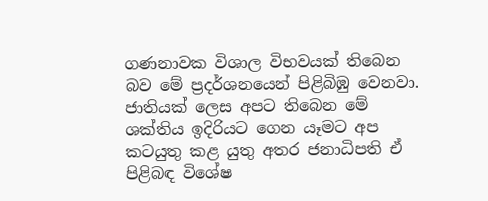ගණනාවක විශාල විභවයක් තිබෙන බව මේ ප්‍රදර්ශනයෙන් පිළිබිඹු වෙනවා. ජාතියක් ලෙස අපට තිබෙන මේ ශක්තිය ඉදිරියට ගෙන යෑමට අප කටයුතු කළ යුතු අතර ජනාධිපති ඒ පිළිබඳ විශේෂ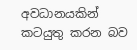අවධානයකින් කටයුතු කරන බව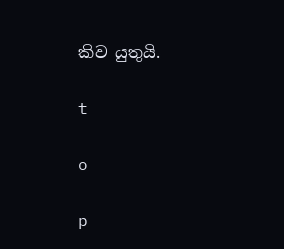කිව යුතුයි.

t

o

p